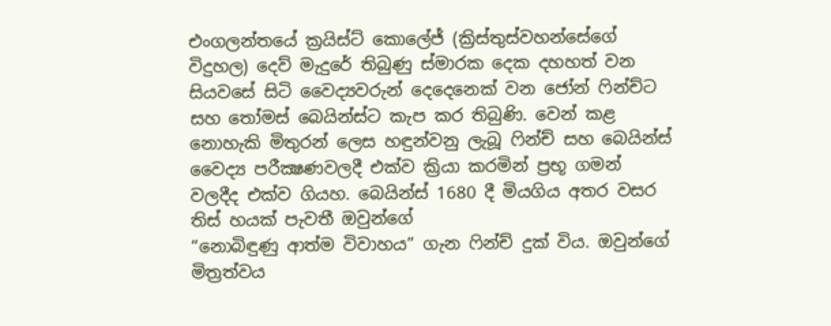එංගලන්තයේ ක්‍රයිස්ට් කොලේජ් (ක්‍රිස්තුස්වහන්සේගේ විදුහල) දෙව් මැදුරේ තිබුණු ස්මාරක දෙක දහහත් වන සියවසේ සිටි වෛද්‍යවරුන් දෙදෙනෙක් වන ජෝන් ෆින්ච්ට සහ තෝමස් බෙයින්ස්ට කැප කර තිබුණි. වෙන් කළ නොහැකි මිතුරන් ලෙස හඳුන්වනු ලැබූ ෆින්ච් සහ බෙයින්ස් වෛද්‍ය පරීක්‍ෂණවලදී එක්ව ක්‍රියා කරමින් ප්‍රභූ ගමන් වලදීද එක්ව ගියහ. බෙයින්ස් 1680 දී මියගිය අතර වසර තිස් හයක් පැවතී ඔවුන්ගේ
“නොබිඳුණු ආත්ම විවාහය” ගැන ෆින්ච් දුක් විය. ඔවුන්ගේ මිත්‍රත්වය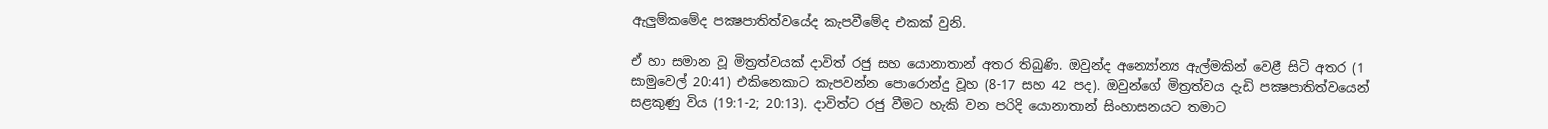ඇලුම්කමේද පක්‍ෂපාතිත්වයේද කැපවීමේද එකක් වුනි.

ඒ හා සමාන වූ මිත්‍රත්වයක් දාවිත් රජු සහ යොනාතාන් අතර තිබුණි. ඔවුන්ද අන්‍යෝන්‍ය ඇල්මකින් වෙළී සිටි අතර (1 සාමුවෙල් 20:41) එකිනෙකාට කැපවන්න පොරොන්දු වූහ (8-17 සහ 42 පද). ඔවුන්ගේ මිත්‍රත්වය දැඩි පක්‍ෂපාතිත්වයෙන් සළකුණු විය (19:1-2; 20:13). දාවිත්ට රජු වීමට හැකි වන පරිදි යොනාතාන් සිංහාසනයට තමාට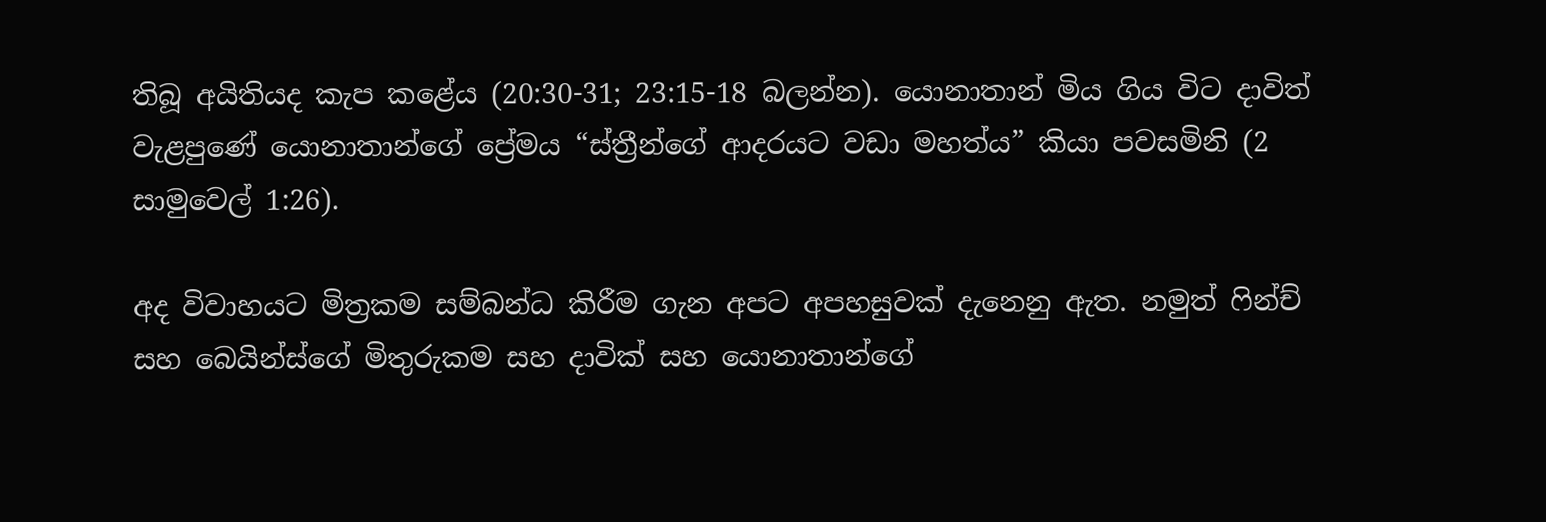තිබූ අයිතියද කැප කළේය (20:30-31; 23:15-18 බලන්න). යොනාතාන් මිය ගිය විට දාවිත් වැළපුණේ යොනාතාන්ගේ ප්‍රේමය “ස්ත්‍රීන්ගේ ආදරයට වඩා මහත්ය” කියා පවසමිනි (2 සාමුවෙල් 1:26).

අද විවාහයට මිත්‍රකම සම්බන්ධ කිරීම ගැන අපට අපහසුවක් දැනෙනු ඇත. නමුත් ෆින්ච් සහ බෙයින්ස්ගේ මිතුරුකම සහ දාවික් සහ යොනාතාන්ගේ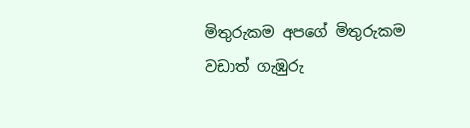මිතුරුකම අපගේ මිතුරුකම වඩාත් ගැඹුරු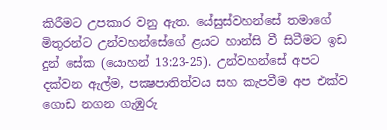කිරීමට උපකාර වනු ඇත. යේසුස්වහන්සේ තමාගේ මිතුරන්ට උන්වහන්සේගේ ළයට හාන්සි වී සිටීමට ඉඩ දුන් සේක (යොහන් 13:23-25). උන්වහන්සේ අපට දක්වන ඇල්ම, පක්‍ෂපාතිත්වය සහ කැපවීම අප එක්ව ගොඩ නගන ගැඹුරු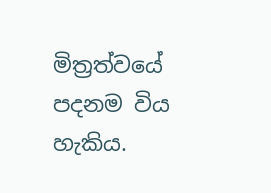මිත්‍රත්වයේ පදනම විය හැකිය.